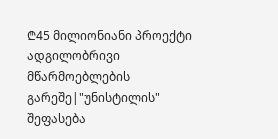₾45 მილიონიანი პროექტი ადგილობრივი მწარმოებლების გარეშე|"უნისტილის" შეფასება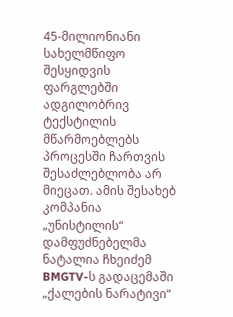45-მილიონიანი სახელმწიფო შესყიდვის ფარგლებში ადგილობრივ ტექსტილის მწარმოებლებს პროცესში ჩართვის შესაძლებლობა არ მიეცათ. ამის შესახებ კომპანია „უნისტილის“ დამფუძნებელმა ნატალია ჩხეიძემ BMGTV-ს გადაცემაში „ქალების ნარატივი“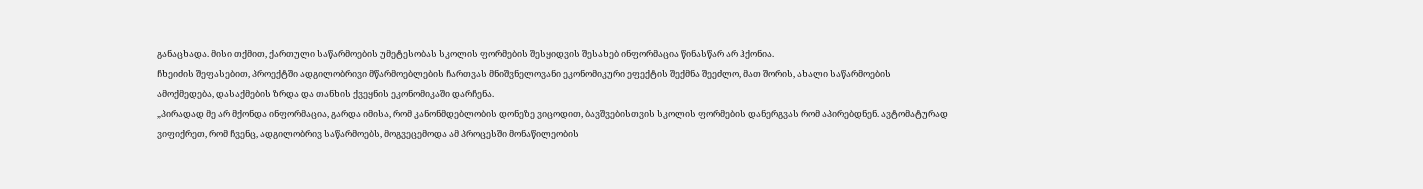განაცხადა. მისი თქმით, ქართული საწარმოების უმეტესობას სკოლის ფორმების შესყიდვის შესახებ ინფორმაცია წინასწარ არ ჰქონია.
ჩხეიძის შეფასებით, პროექტში ადგილობრივი მწარმოებლების ჩართვას მნიშვნელოვანი ეკონომიკური ეფექტის შექმნა შეეძლო, მათ შორის, ახალი საწარმოების ამოქმედება, დასაქმების ზრდა და თანხის ქვეყნის ეკონომიკაში დარჩენა.
„პირადად მე არ მქონდა ინფორმაცია, გარდა იმისა, რომ კანონმდებლობის დონეზე ვიცოდით, ბავშვებისთვის სკოლის ფორმების დანერგვას რომ აპირებდნენ. ავტომატურად ვიფიქრეთ, რომ ჩვენც, ადგილობრივ საწარმოებს, მოგვეცემოდა ამ პროცესში მონაწილეობის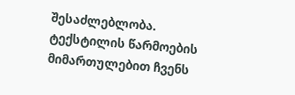შესაძლებლობა. ტექსტილის წარმოების მიმართულებით ჩვენს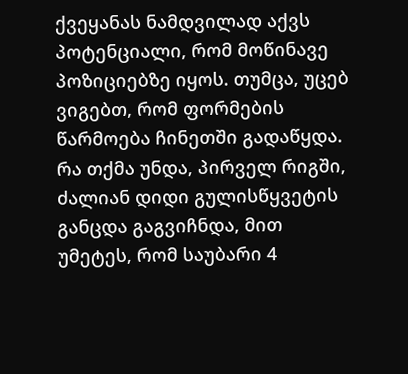ქვეყანას ნამდვილად აქვს პოტენციალი, რომ მოწინავე პოზიციებზე იყოს. თუმცა, უცებ ვიგებთ, რომ ფორმების წარმოება ჩინეთში გადაწყდა. რა თქმა უნდა, პირველ რიგში, ძალიან დიდი გულისწყვეტის განცდა გაგვიჩნდა, მით უმეტეს, რომ საუბარი 4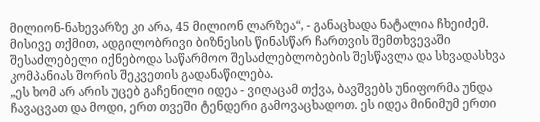მილიონ-ნახევარზე კი არა, 45 მილიონ ლარზეა“, - განაცხადა ნატალია ჩხეიძემ.
მისივე თქმით, ადგილობრივი ბიზნესის წინასწარ ჩართვის შემთხვევაში შესაძლებელი იქნებოდა საწარმოო შესაძლებლობების შესწავლა და სხვადასხვა კომპანიას შორის შეკვეთის გადანაწილება.
„ეს ხომ არ არის უცებ გაჩენილი იდეა - ვიღაცამ თქვა, ბავშვებს უნიფორმა უნდა ჩავაცვათ და მოდი, ერთ თვეში ტენდერი გამოვაცხადოთ. ეს იდეა მინიმუმ ერთი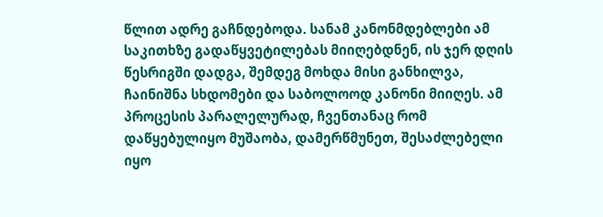წლით ადრე გაჩნდებოდა. სანამ კანონმდებლები ამ საკითხზე გადაწყვეტილებას მიიღებდნენ, ის ჯერ დღის წესრიგში დადგა, შემდეგ მოხდა მისი განხილვა, ჩაინიშნა სხდომები და საბოლოოდ კანონი მიიღეს. ამ პროცესის პარალელურად, ჩვენთანაც რომ დაწყებულიყო მუშაობა, დამერწმუნეთ, შესაძლებელი იყო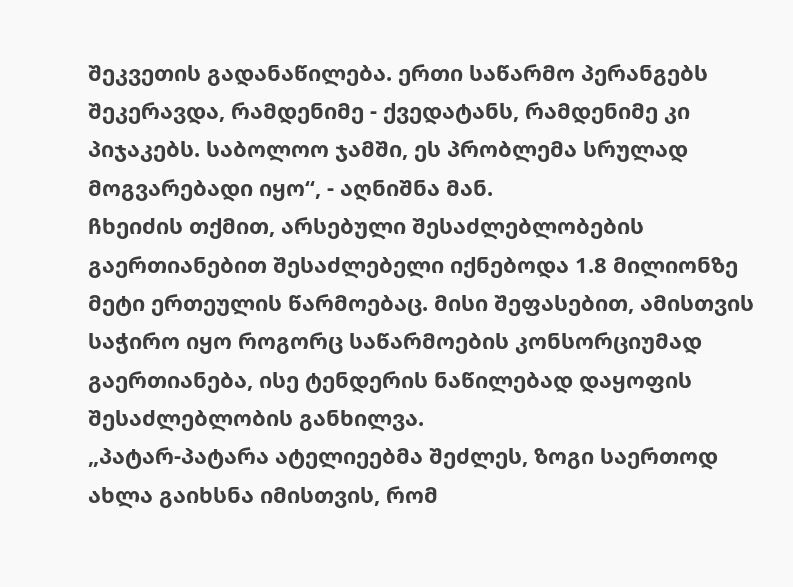შეკვეთის გადანაწილება. ერთი საწარმო პერანგებს შეკერავდა, რამდენიმე - ქვედატანს, რამდენიმე კი პიჯაკებს. საბოლოო ჯამში, ეს პრობლემა სრულად მოგვარებადი იყო“, - აღნიშნა მან.
ჩხეიძის თქმით, არსებული შესაძლებლობების გაერთიანებით შესაძლებელი იქნებოდა 1.8 მილიონზე მეტი ერთეულის წარმოებაც. მისი შეფასებით, ამისთვის საჭირო იყო როგორც საწარმოების კონსორციუმად გაერთიანება, ისე ტენდერის ნაწილებად დაყოფის შესაძლებლობის განხილვა.
„პატარ-პატარა ატელიეებმა შეძლეს, ზოგი საერთოდ ახლა გაიხსნა იმისთვის, რომ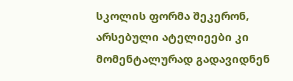სკოლის ფორმა შეკერონ, არსებული ატელიეები კი მომენტალურად გადავიდნენ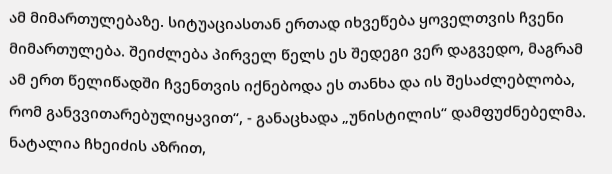ამ მიმართულებაზე. სიტუაციასთან ერთად იხვეწება ყოველთვის ჩვენი მიმართულება. შეიძლება პირველ წელს ეს შედეგი ვერ დაგვედო, მაგრამ ამ ერთ წელიწადში ჩვენთვის იქნებოდა ეს თანხა და ის შესაძლებლობა, რომ განვვითარებულიყავით“, - განაცხადა „უნისტილის“ დამფუძნებელმა.
ნატალია ჩხეიძის აზრით,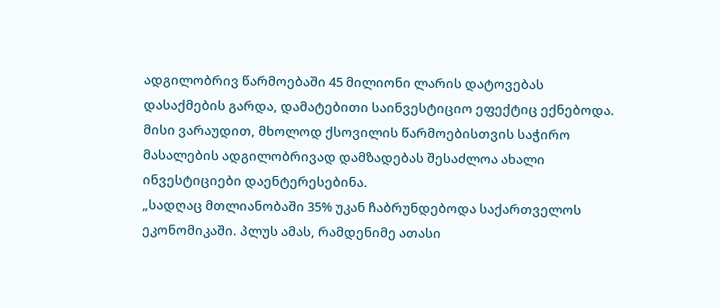ადგილობრივ წარმოებაში 45 მილიონი ლარის დატოვებას დასაქმების გარდა, დამატებითი საინვესტიციო ეფექტიც ექნებოდა. მისი ვარაუდით, მხოლოდ ქსოვილის წარმოებისთვის საჭირო მასალების ადგილობრივად დამზადებას შესაძლოა ახალი ინვესტიციები დაენტერესებინა.
„სადღაც მთლიანობაში 35% უკან ჩაბრუნდებოდა საქართველოს ეკონომიკაში. პლუს ამას, რამდენიმე ათასი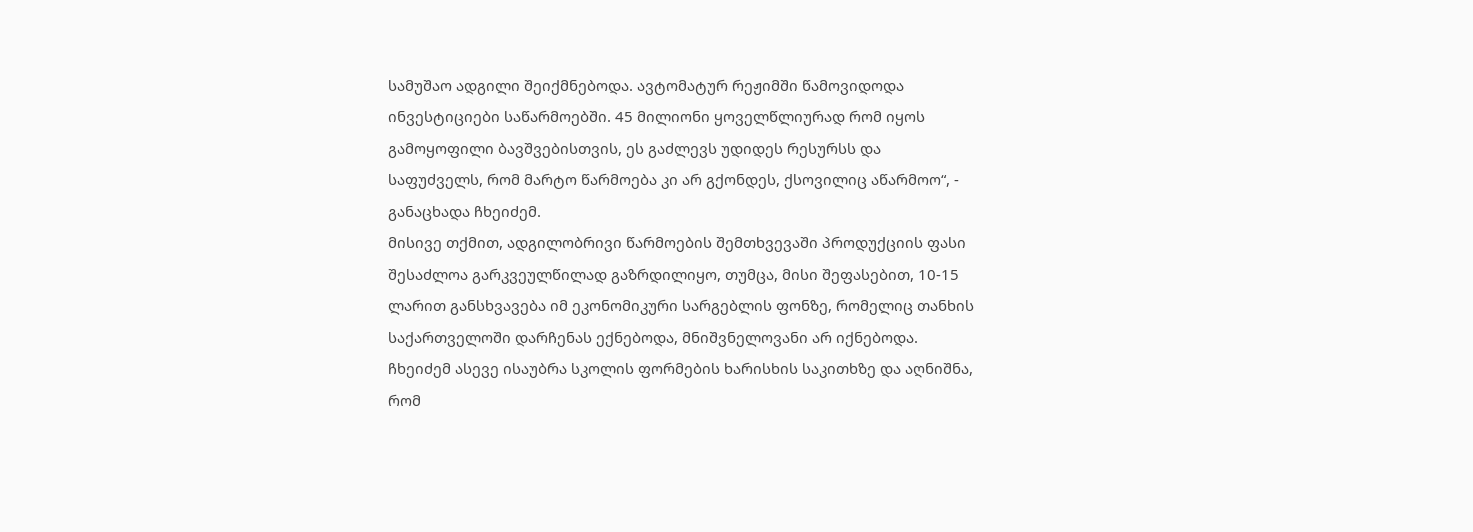სამუშაო ადგილი შეიქმნებოდა. ავტომატურ რეჟიმში წამოვიდოდა ინვესტიციები საწარმოებში. 45 მილიონი ყოველწლიურად რომ იყოს გამოყოფილი ბავშვებისთვის, ეს გაძლევს უდიდეს რესურსს და საფუძველს, რომ მარტო წარმოება კი არ გქონდეს, ქსოვილიც აწარმოო“, - განაცხადა ჩხეიძემ.
მისივე თქმით, ადგილობრივი წარმოების შემთხვევაში პროდუქციის ფასი შესაძლოა გარკვეულწილად გაზრდილიყო, თუმცა, მისი შეფასებით, 10-15 ლარით განსხვავება იმ ეკონომიკური სარგებლის ფონზე, რომელიც თანხის საქართველოში დარჩენას ექნებოდა, მნიშვნელოვანი არ იქნებოდა.
ჩხეიძემ ასევე ისაუბრა სკოლის ფორმების ხარისხის საკითხზე და აღნიშნა, რომ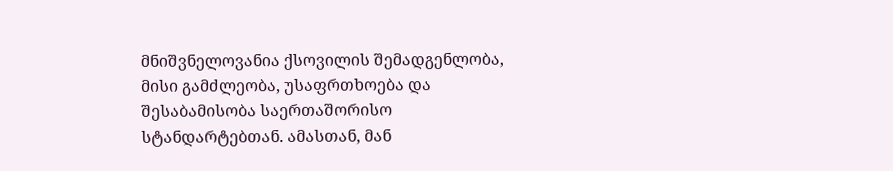მნიშვნელოვანია ქსოვილის შემადგენლობა, მისი გამძლეობა, უსაფრთხოება და შესაბამისობა საერთაშორისო სტანდარტებთან. ამასთან, მან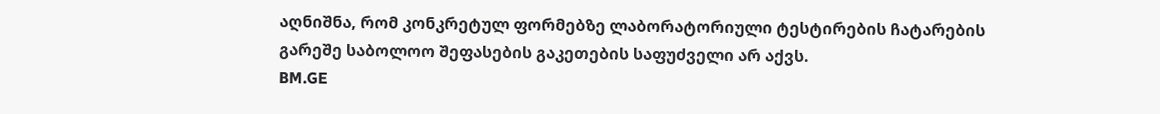აღნიშნა, რომ კონკრეტულ ფორმებზე ლაბორატორიული ტესტირების ჩატარების გარეშე საბოლოო შეფასების გაკეთების საფუძველი არ აქვს.
BM.GE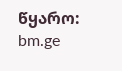წყარო: bm.ge